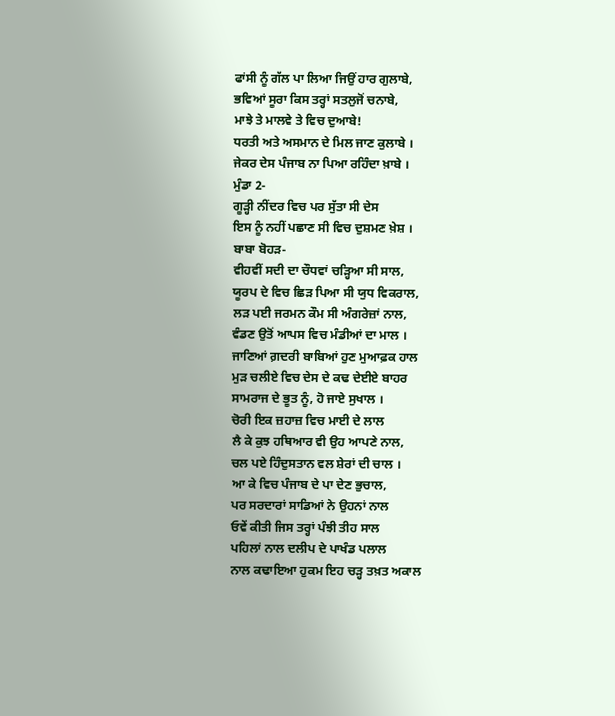ਫਾਂਸੀ ਨੂੰ ਗੱਲ ਪਾ ਲਿਆ ਜਿਉਂ ਹਾਰ ਗੁਲਾਬੇ,
ਭਵਿਆਂ ਸੂਰਾ ਕਿਸ ਤਰ੍ਹਾਂ ਸਤਲੁਜੋਂ ਚਨਾਬੇ,
ਮਾਝੇ ਤੇ ਮਾਲਵੇ ਤੇ ਵਿਚ ਦੁਆਬੇ!
ਧਰਤੀ ਅਤੇ ਅਸਮਾਨ ਦੇ ਮਿਲ ਜਾਣ ਕੁਲਾਬੇ ।
ਜੇਕਰ ਦੇਸ ਪੰਜਾਬ ਨਾ ਪਿਆ ਰਹਿੰਦਾ ਖ਼ਾਬੇ ।
ਮੁੰਡਾ 2-
ਗੂੜ੍ਹੀ ਨੀਂਦਰ ਵਿਚ ਪਰ ਸੁੱਤਾ ਸੀ ਦੇਸ
ਇਸ ਨੂੰ ਨਹੀਂ ਪਛਾਣ ਸੀ ਵਿਚ ਦੁਸ਼ਮਣ ਖ਼ੇਸ਼ ।
ਬਾਬਾ ਬੋਹੜ-
ਵੀਹਵੀਂ ਸਦੀ ਦਾ ਚੌਧਵਾਂ ਚੜ੍ਹਿਆ ਸੀ ਸਾਲ,
ਯੂਰਪ ਦੇ ਵਿਚ ਛਿੜ ਪਿਆ ਸੀ ਯੁਧ ਵਿਕਰਾਲ,
ਲੜ ਪਈ ਜਰਮਨ ਕੌਮ ਸੀ ਅੰਗਰੇਜ਼ਾਂ ਨਾਲ,
ਵੰਡਣ ਉਤੋਂ ਆਪਸ ਵਿਚ ਮੰਡੀਆਂ ਦਾ ਮਾਲ ।
ਜਾਣਿਆਂ ਗ਼ਦਰੀ ਬਾਬਿਆਂ ਹੁਣ ਮੁਆਫ਼ਕ ਹਾਲ
ਮੁੜ ਚਲੀਏ ਵਿਚ ਦੇਸ ਦੇ ਕਢ ਦੇਈਏ ਬਾਹਰ
ਸਾਮਰਾਜ ਦੇ ਭੂਤ ਨੂੰ, ਹੋ ਜਾਏ ਸੁਖਾਲ ।
ਚੋਰੀ ਇਕ ਜ਼ਹਾਜ਼ ਵਿਚ ਮਾਈ ਦੇ ਲਾਲ
ਲੈ ਕੇ ਕੁਝ ਹਥਿਆਰ ਵੀ ਉਹ ਆਪਣੇ ਨਾਲ,
ਚਲ ਪਏ ਹਿੰਦੁਸਤਾਨ ਵਲ ਸ਼ੇਰਾਂ ਦੀ ਚਾਲ ।
ਆ ਕੇ ਵਿਚ ਪੰਜਾਬ ਦੇ ਪਾ ਦੇਣ ਭੁਚਾਲ,
ਪਰ ਸਰਦਾਰਾਂ ਸਾਡਿਆਂ ਨੇ ਉਹਨਾਂ ਨਾਲ
ਓਵੇਂ ਕੀਤੀ ਜਿਸ ਤਰ੍ਹਾਂ ਪੰਝੀ ਤੀਹ ਸਾਲ
ਪਹਿਲਾਂ ਨਾਲ ਦਲੀਪ ਦੇ ਪਾਖੰਡ ਪਲਾਲ
ਨਾਲ ਕਢਾਇਆ ਹੁਕਮ ਇਹ ਚੜ੍ਹ ਤਖ਼ਤ ਅਕਾਲ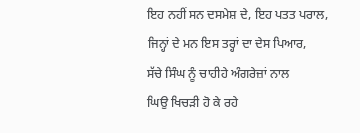ਇਹ ਨਹੀਂ ਸਨ ਦਸਮੇਸ਼ ਦੇ, ਇਹ ਪਤਤ ਪਰਾਲ,
ਜਿਨ੍ਹਾਂ ਦੇ ਮਨ ਇਸ ਤਰ੍ਹਾਂ ਦਾ ਦੇਸ ਪਿਆਰ,
ਸੱਚੇ ਸਿੰਘ ਨੂੰ ਚਾਹੀਹੇ ਅੰਗਰੇਜ਼ਾਂ ਨਾਲ
ਘਿਉ ਖਿਚੜੀ ਹੋ ਕੇ ਰਹੇ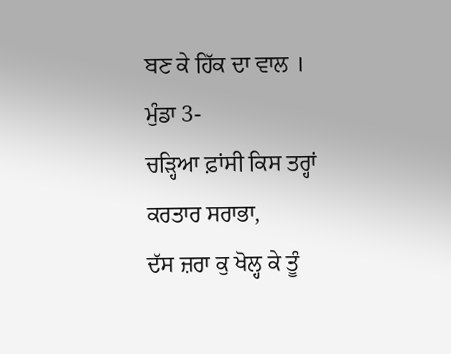ਬਣ ਕੇ ਹਿੱਕ ਦਾ ਵਾਲ ।
ਮੁੰਡਾ 3-
ਚੜ੍ਹਿਆ ਫ਼ਾਂਸੀ ਕਿਸ ਤਰ੍ਹਾਂ ਕਰਤਾਰ ਸਰਾਭਾ,
ਦੱਸ ਜ਼ਰਾ ਕੁ ਖੋਲ੍ਹ ਕੇ ਤੂੰ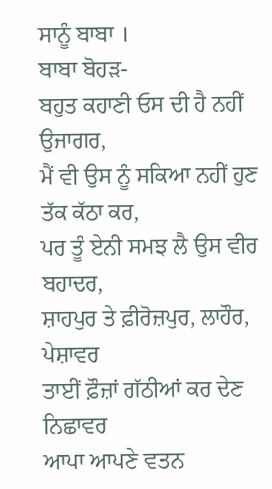ਸਾਨੂੰ ਬਾਬਾ ।
ਬਾਬਾ ਬੋਹੜ-
ਬਹੁਤ ਕਹਾਣੀ ਓਸ ਦੀ ਹੈ ਨਹੀਂ ਉਜਾਗਰ,
ਮੈਂ ਵੀ ਉਸ ਨੂੰ ਸਕਿਆ ਨਹੀਂ ਹੁਣ ਤੱਕ ਕੱਠਾ ਕਰ,
ਪਰ ਤੂੰ ਏਨੀ ਸਮਝ ਲੈ ਉਸ ਵੀਰ ਬਹਾਦਰ,
ਸ਼ਾਹਪੁਰ ਤੇ ਫ਼ੀਰੋਜ਼ਪੁਰ, ਲਾਹੌਰ, ਪੇਸ਼ਾਵਰ
ਤਾਈਂ ਫ਼ੌਜ਼ਾਂ ਗੱਠੀਆਂ ਕਰ ਦੇਣ ਨਿਛਾਵਰ
ਆਪਾ ਆਪਣੇ ਵਤਨ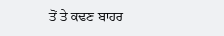ਤੋਂ ਤੇ ਕਢਣ ਬਾਹਰ